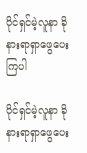ပိုင်ရှင်မဲ့လူနာ ခိုနားရာရှာဖွေပေးကြပါ

ပိုင်ရှင်မဲ့လူနာ ခိုနားရာရှာဖွေပေး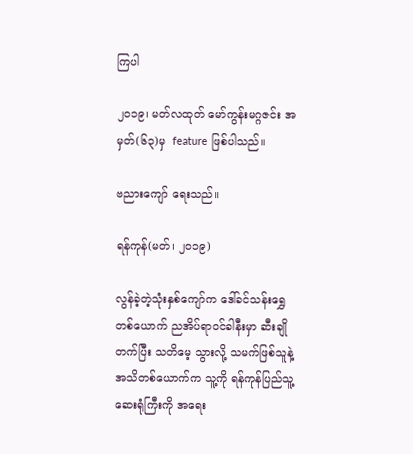ကြပါ

၂ဝ၁၉၊ မတ်လထုတ် မော်ကွန်းမဂ္ဂဇင်း အမှတ်(၆၃)မှ  feature ဖြစ်ပါသည်။

ဗညားကျော် ရေးသည်။

ရန်ကုန်(မတ်၊ ၂၀၁၉)

လွန်ခဲ့တဲ့သုံးနှစ်ကျော်က ဒေါ်ခင်သန်းရွှေတစ်ယောက် ညအိပ်ရာဝင်ခါနီးမှာ ဆီးချိုတက်ပြီး သတိမေ့ သွားလို့ သမက်ဖြစ်သူနဲ့ အသိတစ်ယောက်က သူ့ကို ရန်ကုန်ပြည်သူ့ဆေးရုံကြီးကို အရေး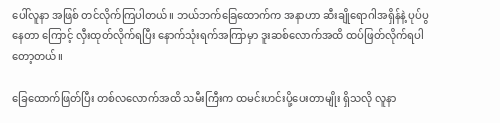ပေါ်လူနာ အဖြစ် တင်လိုက်ကြပါတယ်။ ဘယ်ဘက်ခြေထောက်က အနာဟာ ဆီးချိုရောဂါအရှိန်နဲ့ ပုပ်ပွနေတာ ကြောင့် လှီးထုတ်လိုက်ရပြီး နောက်သုံးရက်အကြာမှာ ဒူးဆစ်လောက်အထိ ထပ်ဖြတ်လိုက်ရပါတော့တယ်။

ခြေထောက်ဖြတ်ပြီး တစ်လလောက်အထိ သမီးကြီးက ထမင်းဟင်းပို့ပေးတာမျိုး ရှိသလို လူနာ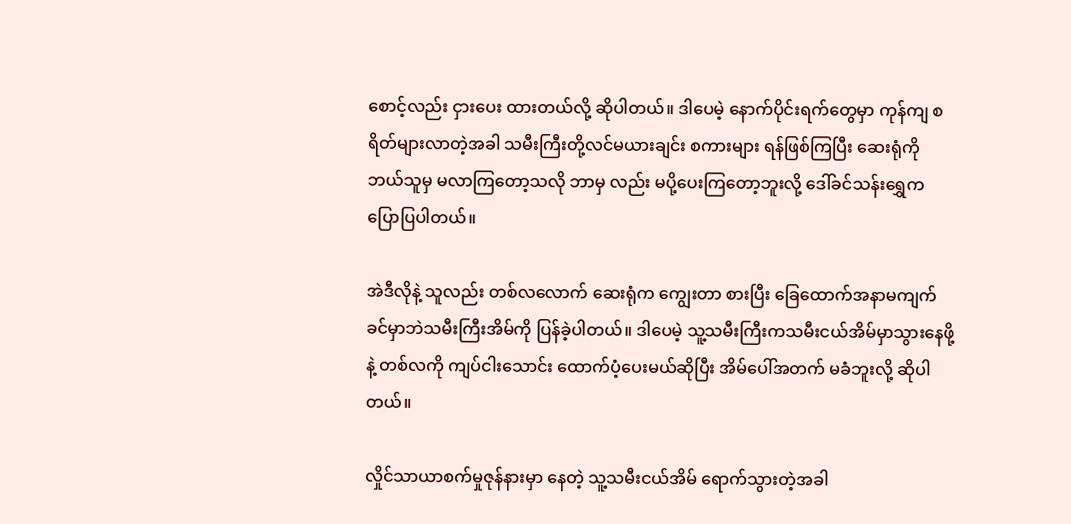စောင့်လည်း ငှားပေး ထားတယ်လို့ ဆိုပါတယ်။ ဒါပေမဲ့ နောက်ပိုင်းရက်တွေမှာ ကုန်ကျ စရိတ်များလာတဲ့အခါ သမီးကြီးတို့လင်မယားချင်း စကားများ ရန်ဖြစ်ကြပြီး ဆေးရုံကို ဘယ်သူမှ မလာကြတော့သလို ဘာမှ လည်း မပို့ပေးကြတော့ဘူးလို့ ဒေါ်ခင်သန်းရွှေက ပြောပြပါတယ်။

အဲဒီလိုနဲ့ သူလည်း တစ်လလောက် ဆေးရုံက ကျွေးတာ စားပြီး ခြေထောက်အနာမကျက်ခင်မှာဘဲသမီးကြီးအိမ်ကို ပြန်ခဲ့ပါတယ်။ ဒါပေမဲ့ သူ့သမီးကြီးကသမီးငယ်အိမ်မှာသွားနေဖို့နဲ့ တစ်လကို ကျပ်ငါးသောင်း ထောက်ပံ့ပေးမယ်ဆိုပြီး အိမ်ပေါ်အတက် မခံဘူးလို့ ဆိုပါတယ်။

လှိုင်သာယာစက်မှုဇုန်နားမှာ နေတဲ့ သူ့သမီးငယ်အိမ် ရောက်သွားတဲ့အခါ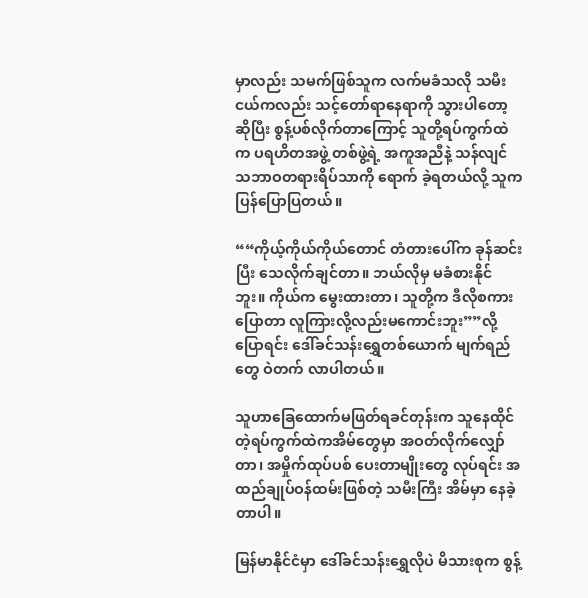မှာလည်း သမက်ဖြစ်သူက လက်မခံသလို သမီးငယ်ကလည်း သင့်တော်ရာနေရာကို သွားပါတော့ ဆိုပြီး စွန့်ပစ်လိုက်တာကြောင့် သူတို့ရပ်ကွက်ထဲက ပရဟိတအဖွဲ့ တစ်ဖွဲ့ရဲ့ အကူအညီနဲ့ သန်လျင်သဘာဝတရားရိပ်သာကို ရောက် ခဲ့ရတယ်လို့ သူက ပြန်ပြောပြတယ်။

““ကိုယ့်ကိုယ်ကိုယ်တောင် တံတားပေါ်က ခုန်ဆင်းပြီး သေလိုက်ချင်တာ။ ဘယ်လိုမှ မခံစားနိုင်ဘူး။ ကိုယ်က မွေးထားတာ၊ သူတို့က ဒီလိုစကားပြောတာ လူကြားလို့လည်းမကောင်းဘူး””လို့ ပြောရင်း ဒေါ်ခင်သန်းရွှေတစ်ယောက် မျက်ရည်တွေ ဝဲတက် လာပါတယ်။

သူဟာခြေထောက်မဖြတ်ရခင်တုန်းက သူနေထိုင်တဲ့ရပ်ကွက်ထဲကအိမ်တွေမှာ အဝတ်လိုက်လျှော်တာ၊ အမှိုက်ထုပ်ပစ် ပေးတာမျိုးတွေ လုပ်ရင်း အထည်ချုပ်ဝန်ထမ်းဖြစ်တဲ့ သမီးကြီး အိမ်မှာ နေခဲ့တာပါ။

မြန်မာနိုင်ငံမှာ ဒေါ်ခင်သန်းရွှေလိုပဲ မိသားစုက စွန့်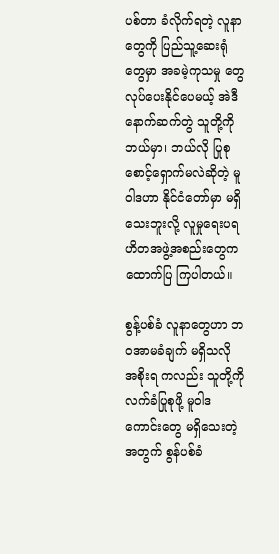ပစ်တာ ခံလိုက်ရတဲ့ လူနာတွေကို ပြည်သူ့ဆေးရုံတွေမှာ အခမဲ့ကုသမှု တွေ လုပ်ပေးနိုင်ပေမယ့် အဲဒီနောက်ဆက်တွဲ သူတို့ကို ဘယ်မှာ၊ ဘယ်လို ပြုစုစောင့်ရှောက်မလဲဆိုတဲ့ မူဝါဒဟာ နိုင်ငံတော်မှာ မရှိသေးဘူးလို့ လူမှုရေးပရဟိတအဖွဲ့အစည်းတွေက ထောက်ပြ ကြပါတယ်။

စွန့်ပစ်ခံ လူနာတွေဟာ ဘဝအာမခံချက် မရှိသလို အစိုးရ ကလည်း သူတို့ကို လက်ခံပြုစုဖို့ မူဝါဒကောင်းတွေ မရှိသေးတဲ့ အတွက် စွန်ပစ်ခံ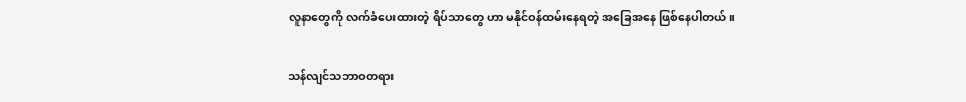လူနာတွေကို လက်ခံပေးထားတဲ့ ရိပ်သာတွေ ဟာ မနိုင်ဝန်ထမ်းနေရတဲ့ အခြေအနေ ဖြစ်နေပါတယ်။

သန်လျင်သဘာဝတရား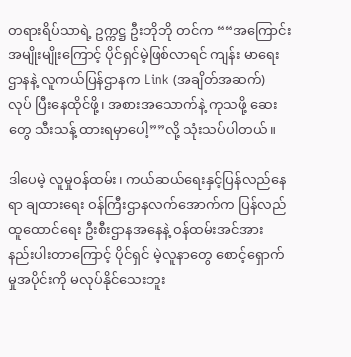တရားရိပ်သာရဲ့ ဥက္ကဋ္ဌ ဦးဘိုဘို တင်က ““အကြောင်းအမျိုးမျိုးကြောင့် ပိုင်ရှင်မဲ့ဖြစ်လာရင် ကျန်း မာရေးဌာနနဲ့ လူကယ်ပြန်ဌာနက Link (အချိတ်အဆက်) လုပ် ပြီးနေထိုင်ဖို့၊ အစားအသောက်နဲ့ ကုသဖို့ ဆေးတွေ သီးသန့် ထားရမှာပေါ့””လို့ သုံးသပ်ပါတယ်။

ဒါပေမဲ့ လူမှုဝန်ထမ်း၊ ကယ်ဆယ်ရေးနှင့်ပြန်လည်နေရာ ချထားရေး ဝန်ကြီးဌာနလက်အောက်က ပြန်လည်ထူထောင်ရေး ဦးစီးဌာနအနေနဲ့ ဝန်ထမ်းအင်အား နည်းပါးတာကြောင့် ပိုင်ရှင် မဲ့လူနာတွေ စောင့်ရှောက်မှုအပိုင်းကို မလုပ်နိုင်သေးဘူး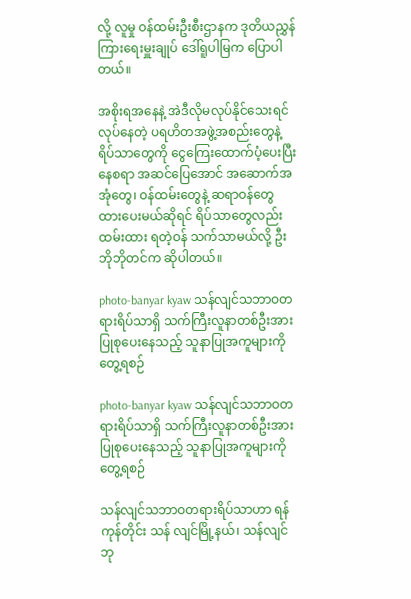လို့ လူမှု ဝန်ထမ်းဦးစီးဌာနက ဒုတိယညွှန်ကြားရေးမှူးချုပ် ဒေါ်ရူပါမြက ပြောပါတယ်။

အစိုးရအနေနဲ့ အဲဒီလိုမလုပ်နိုင်သေးရင် လုပ်နေတဲ့ ပရဟိတအဖွဲ့အစည်းတွေနဲ့ ရိပ်သာတွေကို ငွေကြေးထောက်ပံ့ပေးပြီး နေစရာ အဆင်ပြေအောင် အဆောက်အအုံတွေ၊ ဝန်ထမ်းတွေနဲ့ ဆရာဝန်တွေ ထားပေးမယ်ဆိုရင် ရိပ်သာတွေလည်း ထမ်းထား ရတဲ့ဝန် သက်သာမယ်လို့ ဦးဘိုဘိုတင်က ဆိုပါတယ်။

photo-banyar kyaw သန်လျင်သဘာဝတရားရိပ်သာရှိ သက်ကြီးလူနာတစ်ဦးအားပြုစုပေးနေသည့် သူနာပြုအကူများကို တွေ့ရစဉ်

photo-banyar kyaw သန်လျင်သဘာဝတရားရိပ်သာရှိ သက်ကြီးလူနာတစ်ဦးအားပြုစုပေးနေသည့် သူနာပြုအကူများကို တွေ့ရစဉ်

သန်လျင်သဘာဝတရားရိပ်သာဟာ ရန်ကုန်တိုင်း သန် လျင်မြို့နယ်၊ သန်လျင်ဘု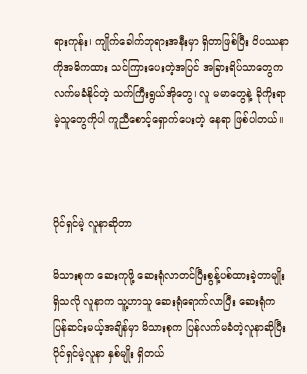ရားကုန်း၊ ကျိုက်ခေါက်ဘုရားအနီးမှာ ရှိတာဖြစ်ပြီး ဝိပဿနာကိုအဓိကထား သင်ကြားပေးတဲ့အပြင် အခြားရိပ်သာတွေက လက်မခံနိုင်တဲ့ သက်ကြီးရွယ်အိုတွေ၊ လူ မမာတွေနဲ့ ခိုကိုးရာမဲ့သူတွေကိုပါ ကူညီစောင့်ရှောက်ပေးတဲ့ နေရာ ဖြစ်ပါတယ်။



ပိုင်ရှင်မဲ့ လူနာဆိုတာ

မိသားစုက ဆေးကုဖို့ ဆေးရုံလာတင်ပြီးစွန့်ပစ်ထားခဲ့တာမျိုး ရှိသလို လူနာက သူ့ဟာသူ ဆေးရုံရောက်လာပြီး ဆေးရုံက ပြန်ဆင်းမယ့်အချိန်မှာ မိသားစုက ပြန်လက်မခံတဲ့လူနာဆိုပြီး ပိုင်ရှင်မဲ့လူနာ နှစ်မျိုး ရှိတယ်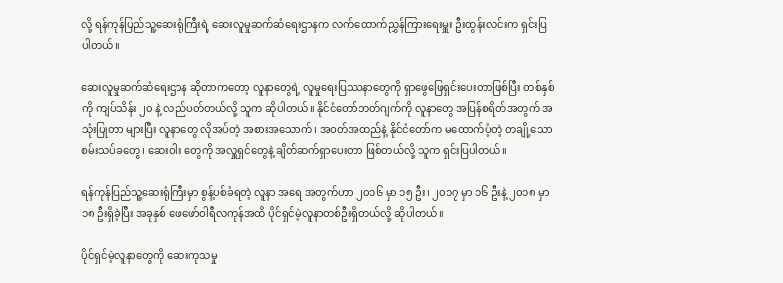လို့ ရန်ကုန်ပြည်သူ့ဆေးရုံကြီးရဲ့ ဆေးလူမှုဆက်ဆံရေးဌာနက လက်ထောက်ညွှန်ကြားရေးမှူး ဦးထွန်းလင်းက ရှင်းပြပါတယ်။

ဆေးလူမှုဆက်ဆံရေးဌာန ဆိုတာကတော့ လူနာတွေရဲ့ လူမှုရေးပြဿနာတွေကို ရှာဖွေဖြေရှင်းပေးတာဖြစ်ပြီး တစ်နှစ် ကို ကျပ်သိန်း ၂၀ နဲ့ လည်ပတ်တယ်လို့ သူက ဆိုပါတယ်။ နိုင်ငံတော်ဘတ်ဂျက်ကို လူနာတွေ အပြန်စရိတ်အတွက် အသုံးပြုတာ များပြီး လူနာတွေ လိုအပ်တဲ့ အစားအသောက်၊ အဝတ်အထည်နဲ့ နိုင်ငံတော်က မထောက်ပံ့တဲ့ တချို့သော စမ်းသပ်ခတွေ၊ ဆေးဝါး တွေကို အလှူရှင်တွေနဲ့ ချိတ်ဆက်ရှာပေးတာ ဖြစ်တယ်လို့ သူက ရှင်းပြပါတယ်။

ရန်ကုန်ပြည်သူ့ဆေးရုံကြီးမှာ စွန့်ပစ်ခံရတဲ့ လူနာ အရေ အတွက်ဟာ ၂၀၁၆ မှာ ၁၅ ဦး၊ ၂၀၁၇ မှာ ၁၆ ဦးနဲ့ ၂၀၁၈ မှာ ၁၈ ဦးရှိခဲ့ပြီး အခုနှစ် ဖေဖော်ဝါရီလကုန်အထိ ပိုင်ရှင်မဲ့လူနာတစ်ဦးရှိတယ်လို့ ဆိုပါတယ်။

ပိုင်ရှင်မဲ့လူနာတွေကို ဆေးကုသမှု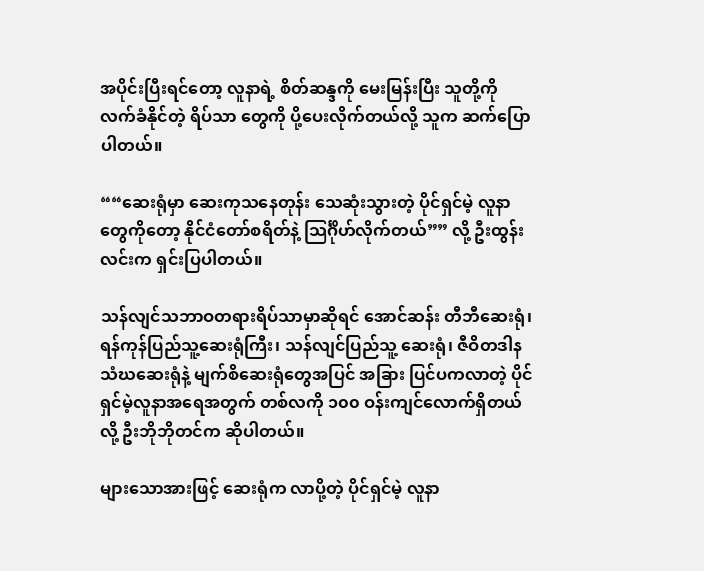အပိုင်းပြီးရင်တော့ လူနာရဲ့ စိတ်ဆန္ဒကို မေးမြန်းပြီး သူတို့ကို လက်ခံနိုင်တဲ့ ရိပ်သာ တွေကို ပို့ပေးလိုက်တယ်လို့ သူက ဆက်ပြောပါတယ်။

““ဆေးရုံမှာ ဆေးကုသနေတုန်း သေဆုံးသွားတဲ့ ပိုင်ရှင်မဲ့ လူနာတွေကိုတော့ နိုင်ငံတော်စရိတ်နဲ့ သြင်္ဂိုဟ်လိုက်တယ်”” လို့ ဦးထွန်းလင်းက ရှင်းပြပါတယ်။

သန်လျင်သဘာဝတရားရိပ်သာမှာဆိုရင် အောင်ဆန်း တီဘီဆေးရုံ၊ ရန်ကုန်ပြည်သူ့ဆေးရုံကြီး၊ သန်လျင်ပြည်သူ့ ဆေးရုံ၊ ဇီဝိတဒါနသံဃဆေးရုံနဲ့ မျက်စိဆေးရုံတွေအပြင် အခြား ပြင်ပကလာတဲ့ ပိုင်ရှင်မဲ့လူနာအရေအတွက် တစ်လကို ၁၀၀ ဝန်းကျင်လောက်ရှိတယ်လို့ ဦးဘိုဘိုတင်က ဆိုပါတယ်။

များသောအားဖြင့် ဆေးရုံက လာပို့တဲ့ ပိုင်ရှင်မဲ့ လူနာ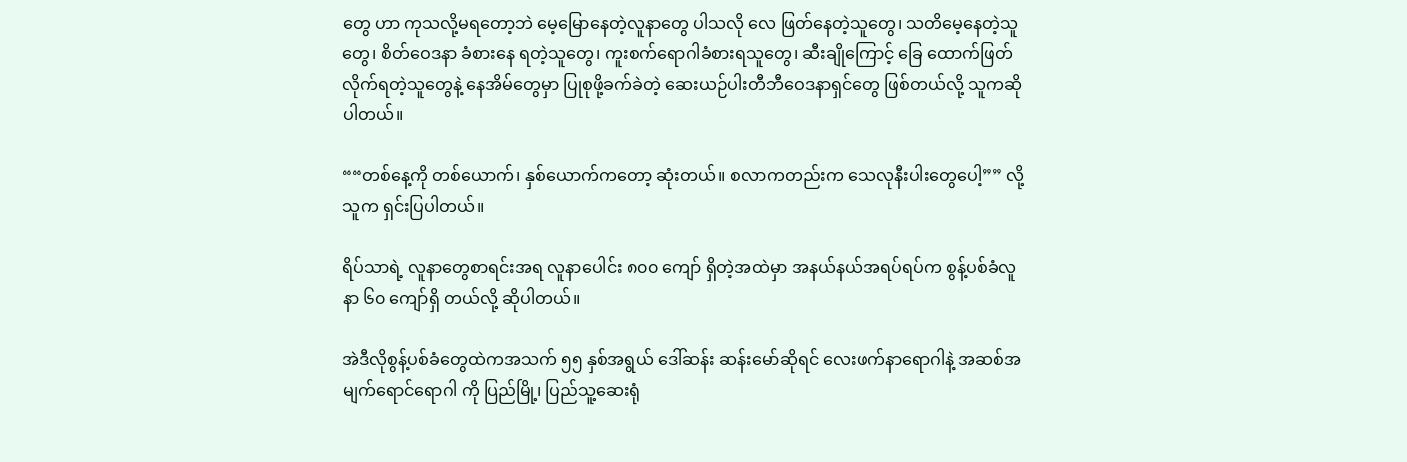တွေ ဟာ ကုသလို့မရတော့ဘဲ မေ့မြောနေတဲ့လူနာတွေ ပါသလို လေ ဖြတ်နေတဲ့သူတွေ၊ သတိမေ့နေတဲ့သူတွေ၊ စိတ်ဝေဒနာ ခံစားနေ ရတဲ့သူတွေ၊ ကူးစက်ရောဂါခံစားရသူတွေ၊ ဆီးချိုကြောင့် ခြေ ထောက်ဖြတ်လိုက်ရတဲ့သူတွေနဲ့ နေအိမ်တွေမှာ ပြုစုဖို့ခက်ခဲတဲ့ ဆေးယဉ်ပါးတီဘီဝေဒနာရှင်တွေ ဖြစ်တယ်လို့ သူကဆိုပါတယ်။

““တစ်နေ့ကို တစ်ယောက်၊ နှစ်ယောက်ကတော့ ဆုံးတယ်။ စလာကတည်းက သေလုနီးပါးတွေပေါ့”” လို့ သူက ရှင်းပြပါတယ်။

ရိပ်သာရဲ့ လူနာတွေစာရင်းအရ လူနာပေါင်း ၈၀၀ ကျော် ရှိတဲ့အထဲမှာ အနယ်နယ်အရပ်ရပ်က စွန့်ပစ်ခံလူနာ ၆၀ ကျော်ရှိ တယ်လို့ ဆိုပါတယ်။

အဲဒီလိုစွန့်ပစ်ခံတွေထဲကအသက် ၅၅ နှစ်အရွယ် ဒေါ်ဆန်း ဆန်းမော်ဆိုရင် လေးဖက်နာရောဂါနဲ့ အဆစ်အမျက်ရောင်ရောဂါ ကို ပြည်မြို့၊ ပြည်သူ့ဆေးရုံ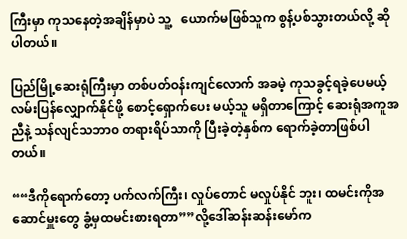ကြီးမှာ ကုသနေတဲ့အချိန်မှာပဲ သူ့   ယောက်မဖြစ်သူက စွန့်ပစ်သွားတယ်လို့ ဆိုပါတယ်။

ပြည်မြို့ဆေးရုံကြီးမှာ တစ်ပတ်ဝန်းကျင်လောက် အခမဲ့ ကုသခွင့်ရခဲ့ပေမယ့် လမ်းပြန်လျှောက်နိုင်ဖို့ စောင့်ရှောက်ပေး မယ့်သူ မရှိတာကြောင့် ဆေးရုံအကူအညီနဲ့ သန်လျင်သဘာ၀ တရားရိပ်သာကို ပြီးခဲ့တဲ့နှစ်က ရောက်ခဲ့တာဖြစ်ပါတယ်။

““ဒီကိုရောက်တော့ ပက်လက်ကြီး၊ လှုပ်တောင် မလှုပ်နိုင် ဘူး၊ ထမင်းကိုအဆောင်မှူးတွေ ခွံ့မှထမင်းစားရတာ””လို့ဒေါ်ဆန်းဆန်းမော်က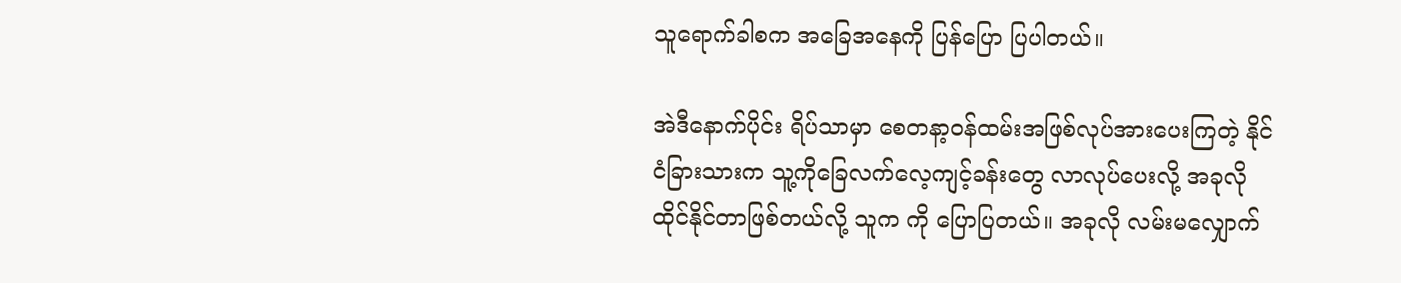သူရောက်ခါစက အခြေအနေကို ပြန်ပြော ပြပါတယ်။

အဲဒီနောက်ပိုင်း ရိပ်သာမှာ စေတနာ့ဝန်ထမ်းအဖြစ်လုပ်အားပေးကြတဲ့ နိုင်ငံခြားသားက သူ့ကိုခြေလက်လေ့ကျင့်ခန်းတွေ လာလုပ်ပေးလို့ အခုလို ထိုင်နိုင်တာဖြစ်တယ်လို့ သူက ကို ပြောပြတယ်။ အခုလို လမ်းမလျှောက်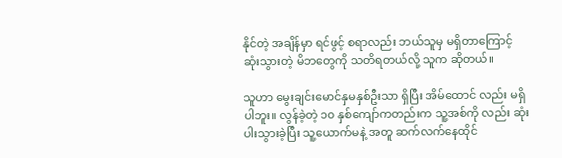နိုင်တဲ့ အချိန်မှာ ရင်ဖွင့် စရာလည်း ဘယ်သူမှ မရှိတာကြောင့် ဆုံးသွားတဲ့ မိဘတွေကို သတိရတယ်လို့ သူက ဆိုတယ်။

သူဟာ မွေးချင်းမောင်နှမနှစ်ဦးသာ ရှိပြီး အိမ်ထောင် လည်း မရှိပါဘူး။ လွန်ခဲ့တဲ့ ၁၀ နှစ်ကျော်ကတည်းက သူ့အစ်ကို လည်း ဆုံးပါးသွားခဲ့ပြီး သူ့ယောက်မနဲ့ အတူ ဆက်လက်နေထိုင်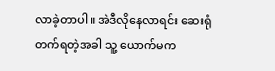လာခဲ့တာပါ။ အဲဒီလိုနေလာရင်း ဆေးရုံတက်ရတဲ့အခါ သူ့ ယောက်မက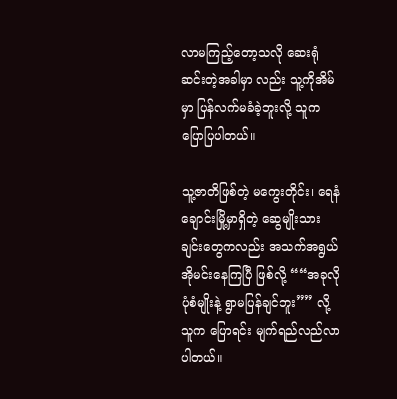လာမကြည့်တော့သလို ဆေးရုံဆင်းတဲ့အခါမှာ လည်း သူ့ကိုအိမ်မှာ ပြန်လက်မခံခဲ့ဘူးလို့ သူက ပြောပြပါတယ်။

သူ့ဇာတိဖြစ်တဲ့ မကွေးတိုင်း၊ ရေနံချောင်းမြို့မှာရှိတဲ့ ဆွေမျိုးသားချင်းတွေကလည်း အသက်အရွယ် အိုမင်းနေကြပြီ ဖြစ်လို့ ““အခုလို ပုံစံမျိုးနဲ့ ရွာမပြန်ချင်ဘူး”” လို့ သူက ပြောရင်း မျက်ရည်လည်လာပါတယ်။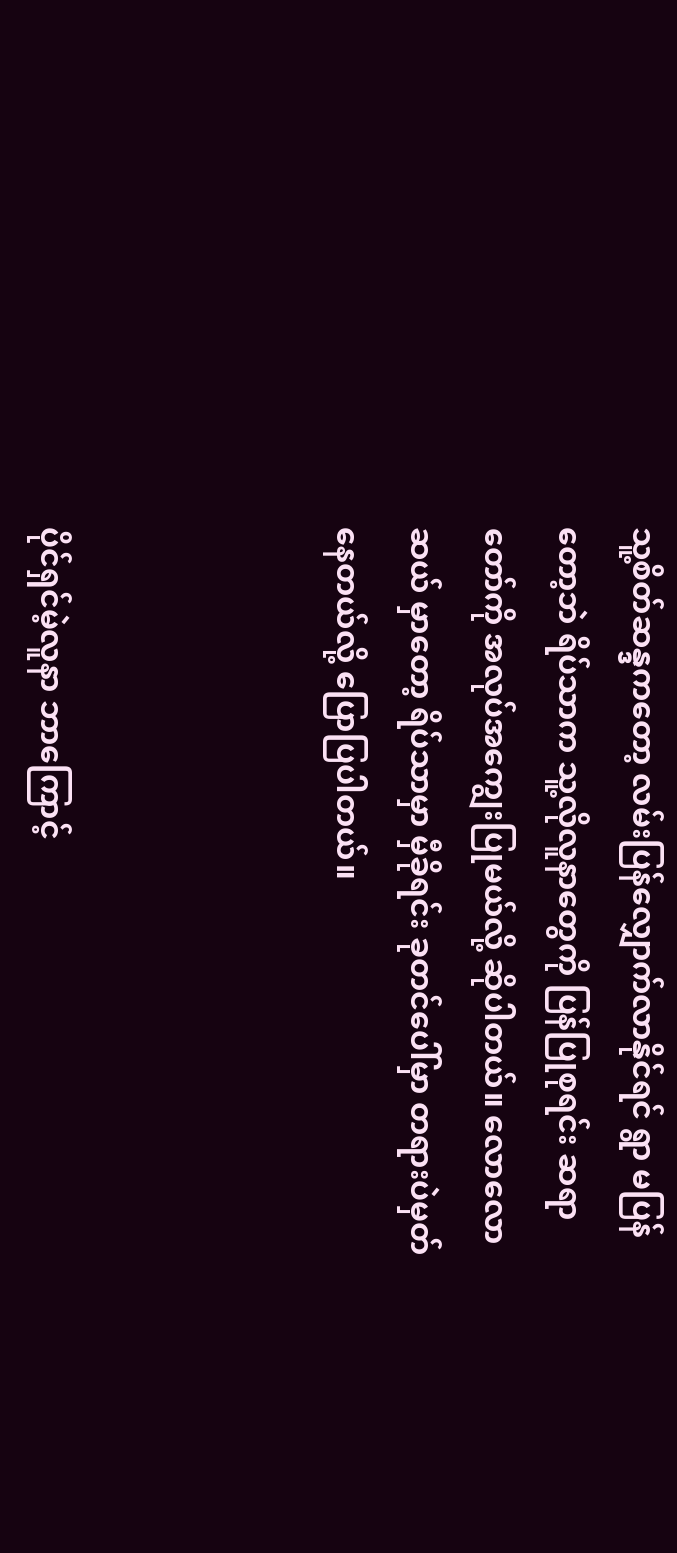သူ့စိတ်ဆန္ဒကတော့ လမ်းပြန်လျှောက်လာနိုင်ရင် ရွာ မပြန်တော့ဘဲ ရိပ်သာက သူ့လိုလူနာတွေကို ပြန်ပြုစုရင်း ဆရာ တော်ကို အလုပ်အကျွေးပြုမယ်လို့ ဆိုပါတယ်။ လောလောဆယ် မှာတော့ ရိပ်သာမှာ မှီခိုရင်း ခုတင်ပေါ်မှာ တရားပဲမှတ်နေတယ်လို့ ပြောပြပါတယ်။



ပိုင်ရှင်မဲ့လူနာ ဘာကြောင့်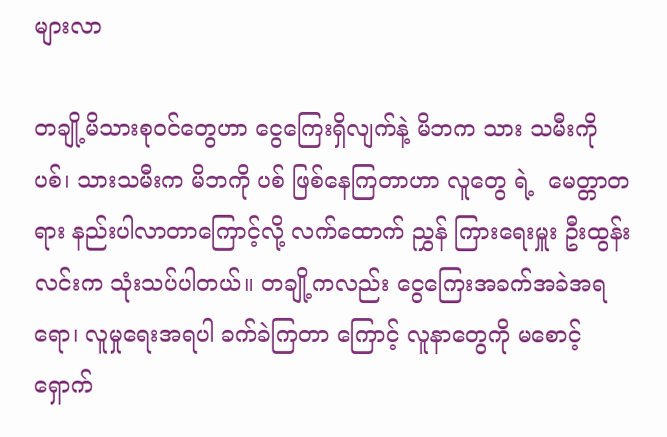များလာ

တချို့မိသားစုဝင်တွေဟာ ငွေကြေးရှိလျက်နဲ့ မိဘက သား သမီးကို ပစ်၊ သားသမီးက မိဘကို ပစ် ဖြစ်နေကြတာဟာ လူတွေ ရဲ့  မေတ္တာတရား နည်းပါလာတာကြောင့်လို့ လက်ထောက် ညွှန် ကြားရေးမှူး ဦးထွန်းလင်းက သုံးသပ်ပါတယ်။ တချို့ကလည်း ငွေကြေးအခက်အခဲအရရော၊ လူမှုရေးအရပါ ခက်ခဲကြတာ ကြောင့် လူနာတွေကို မစောင့်ရှောက်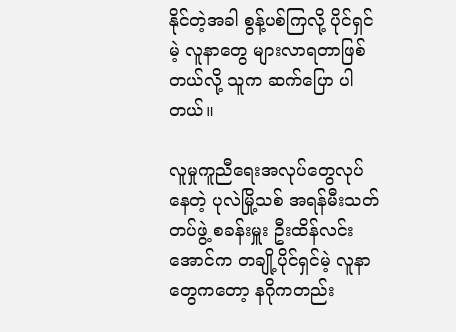နိုင်တဲ့အခါ စွန့်ပစ်ကြလို့ ပိုင်ရှင်မဲ့ လူနာတွေ များလာရတာဖြစ်တယ်လို့ သူက ဆက်ပြော ပါတယ်။

လူမှုကူညီရေးအလုပ်တွေလုပ်နေတဲ့ ပုလဲမြို့သစ် အရန်မီးသတ်တပ်ဖွဲ့ စခန်းမှူး ဦးထိန်လင်းအောင်က တချို့ပိုင်ရှင်မဲ့ လူနာတွေကတော့ နဂိုကတည်း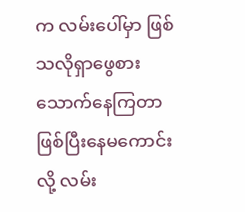က လမ်းပေါ်မှာ ဖြစ်သလိုရှာဖွေစားသောက်နေကြတာဖြစ်ပြီးနေမကောင်းလို့ လမ်း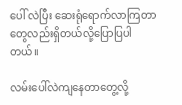ပေါ် လဲပြီး ဆေးရုံရောက်လာကြတာတွေလည်းရှိတယ်လို့ပြောပြပါတယ်။

လမ်းပေါ်လဲကျနေတာတွေ့လို့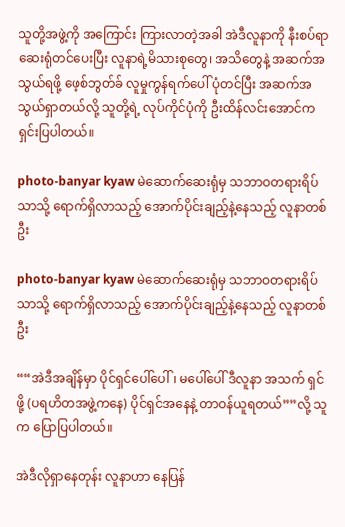သူတို့အဖွဲ့ကို အကြောင်း ကြားလာတဲ့အခါ အဲဒီလူနာကို နီးစပ်ရာ ဆေးရုံတင်ပေးပြီး လူနာရဲ့မိသားစုတွေ၊ အသိတွေနဲ့ အဆက်အသွယ်ရဖို့ ဖေ့စ်ဘွတ်ခ် လူမှုကွန်ရက်ပေါ် ပုံတင်ပြီး အဆက်အသွယ်ရှာတယ်လို့ သူတို့ရဲ့ လုပ်ကိုင်ပုံကို ဦးထိန်လင်းအောင်က ရှင်းပြပါတယ်။

photo-banyar kyaw မဲဆောက်ဆေးရုံမှ သဘာဝတရားရိပ်သာသို့ ရောက်ရှိလာသည့် အောက်ပိုင်းချည့်နဲ့နေသည့် လူနာတစ်ဦး

photo-banyar kyaw မဲဆောက်ဆေးရုံမှ သဘာဝတရားရိပ်သာသို့ ရောက်ရှိလာသည့် အောက်ပိုင်းချည့်နဲ့နေသည့် လူနာတစ်ဦး

““အဲဒီအချိန်မှာ ပိုင်ရှင်ပေါ်ပေါ်၊ မပေါ်ပေါ် ဒီလူနာ အသက် ရှင်ဖို့ (ပရဟိတအဖွဲ့ကနေ) ပိုင်ရှင်အနေနဲ့ တာဝန်ယူရတယ်””လို့ သူက ပြောပြပါတယ်။

အဲဒီလိုရှာနေတုန်း လူနာဟာ နေပြန်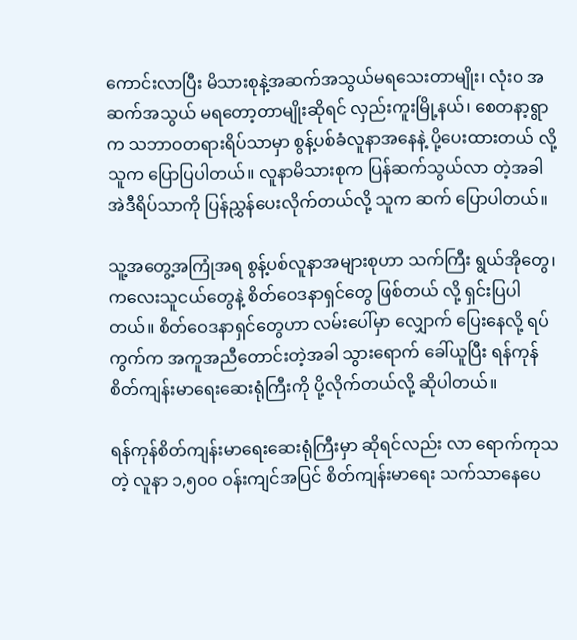ကောင်းလာပြီး မိသားစုနဲ့အဆက်အသွယ်မရသေးတာမျိုး၊ လုံး၀ အဆက်အသွယ် မရတော့တာမျိုးဆိုရင် လှည်းကူးမြို့နယ်၊ စေတနာ့ရွာက သဘာဝတရားရိပ်သာမှာ စွန့်ပစ်ခံလူနာအနေနဲ့ ပို့ပေးထားတယ် လို့ သူက ပြောပြပါတယ်။ လူနာမိသားစုက ပြန်ဆက်သွယ်လာ တဲ့အခါ အဲဒီရိပ်သာကို ပြန်ညွှန်ပေးလိုက်တယ်လို့ သူက ဆက် ပြောပါတယ်။

သူ့အတွေ့အကြုံအရ စွန့်ပစ်လူနာအများစုဟာ သက်ကြီး ရွယ်အိုတွေ၊ ကလေးသူငယ်တွေနဲ့ စိတ်ဝေဒနာရှင်တွေ ဖြစ်တယ် လို့ ရှင်းပြပါတယ်။ စိတ်ဝေဒနာရှင်တွေဟာ လမ်းပေါ်မှာ လျှောက် ပြေးနေလို့ ရပ်ကွက်က အကူအညီတောင်းတဲ့အခါ သွားရောက် ခေါ်ယူပြီး ရန်ကုန်စိတ်ကျန်းမာရေးဆေးရုံကြီးကို ပို့လိုက်တယ်လို့ ဆိုပါတယ်။

ရန်ကုန်စိတ်ကျန်းမာရေးဆေးရုံကြီးမှာ ဆိုရင်လည်း လာ ရောက်ကုသတဲ့ လူနာ ၁,၅၀၀ ဝန်းကျင်အပြင် စိတ်ကျန်းမာရေး သက်သာနေပေ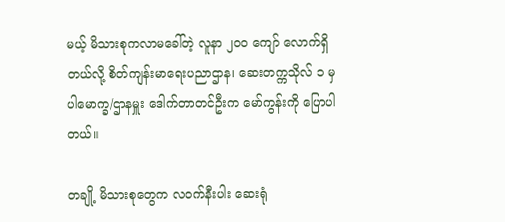မယ့် မိသားစုကလာမခေါ်တဲ့ လူနာ ၂၀၀ ကျော် လောက်ရှိတယ်လို့ စိတ်ကျန်းမာရေးပညာဌာန၊ ဆေးတက္ကသိုလ် ၁ မှ ပါမောက္ခ/ဌာနမှူး ဒေါက်တာတင်ဦးက မော်ကွန်းကို ပြောပါတယ်။

တချို့ မိသားစုတွေက လဝက်နီးပါး ဆေးရုံ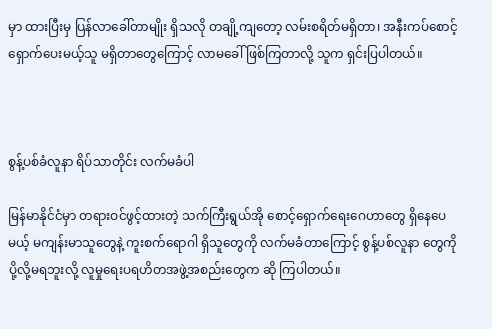မှာ ထားပြီးမှ ပြန်လာခေါ်တာမျိုး ရှိသလို တချို့ကျတော့ လမ်းစရိတ်မရှိတာ၊ အနီးကပ်စောင့်ရှောက်ပေးမယ့်သူ မရှိတာတွေကြောင့် လာမခေါ် ဖြစ်ကြတာလို့ သူက ရှင်းပြပါတယ်။



စွန့်ပစ်ခံလူနာ ရိပ်သာတိုင်း လက်မခံပါ

မြန်မာနိုင်ငံမှာ တရားဝင်ဖွင့်ထားတဲ့ သက်ကြီးရွယ်အို စောင့်ရှောက်ရေးဂေဟာတွေ ရှိနေပေမယ့် မကျန်းမာသူတွေနဲ့ ကူးစက်ရောဂါ ရှိသူတွေကို လက်မခံတာကြောင့် စွန့်ပစ်လူနာ တွေကို ပို့လို့မရဘူးလို့ လူမှုရေးပရဟိတအဖွဲ့အစည်းတွေက ဆို ကြပါတယ်။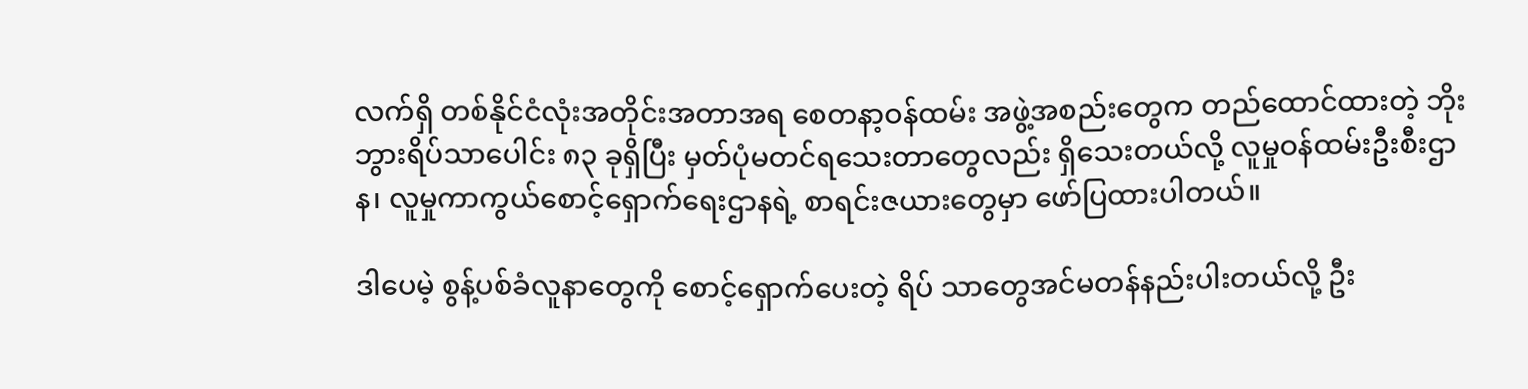လက်ရှိ တစ်နိုင်ငံလုံးအတိုင်းအတာအရ စေတနာ့ဝန်ထမ်း အဖွဲ့အစည်းတွေက တည်ထောင်ထားတဲ့ ဘိုးဘွားရိပ်သာပေါင်း ၈၃ ခုရှိပြီး မှတ်ပုံမတင်ရသေးတာတွေလည်း ရှိသေးတယ်လို့ လူမှုဝန်ထမ်းဦးစီးဌာန၊ လူမှုကာကွယ်စောင့်ရှောက်ရေးဌာနရဲ့ စာရင်းဇယားတွေမှာ ဖော်ပြထားပါတယ်။

ဒါပေမဲ့ စွန့်ပစ်ခံလူနာတွေကို စောင့်ရှောက်ပေးတဲ့ ရိပ် သာတွေအင်မတန်နည်းပါးတယ်လို့ ဦး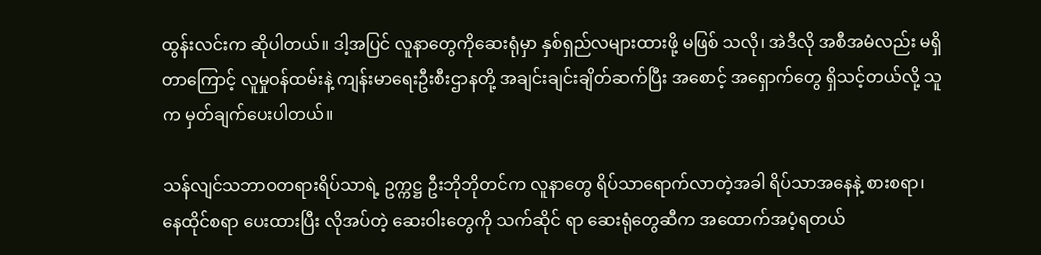ထွန်းလင်းက ဆိုပါတယ်။ ဒါ့အပြင် လူနာတွေကိုဆေးရုံမှာ နှစ်ရှည်လများထားဖို့ မဖြစ် သလို၊ အဲဒီလို အစီအမံလည်း မရှိတာကြောင့် လူမှုဝန်ထမ်းနဲ့ ကျန်းမာရေးဦးစီးဌာနတို့ အချင်းချင်းချိတ်ဆက်ပြီး အစောင့် အရှောက်တွေ ရှိသင့်တယ်လို့ သူက မှတ်ချက်ပေးပါတယ်။

သန်လျင်သဘာဝတရားရိပ်သာရဲ့ ဥက္ကဋ္ဌ ဦးဘိုဘိုတင်က လူနာတွေ ရိပ်သာရောက်လာတဲ့အခါ ရိပ်သာအနေနဲ့ စားစရာ၊ နေထိုင်စရာ ပေးထားပြီး လိုအပ်တဲ့ ဆေးဝါးတွေကို သက်ဆိုင် ရာ ဆေးရုံတွေဆီက အထောက်အပံ့ရတယ်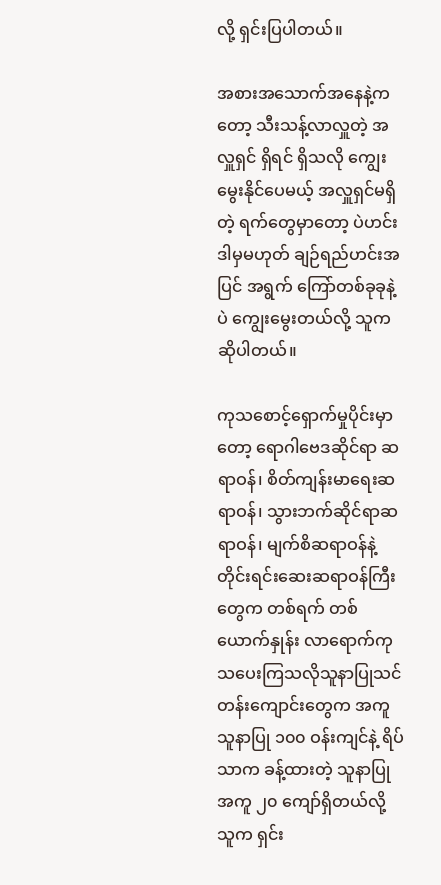လို့ ရှင်းပြပါတယ်။

အစားအသောက်အနေနဲ့ကတော့ သီးသန့်လာလှူတဲ့ အလှူရှင် ရှိရင် ရှိသလို ကျွေးမွေးနိုင်ပေမယ့် အလှူရှင်မရှိတဲ့ ရက်တွေမှာတော့ ပဲဟင်း ဒါမှမဟုတ် ချဉ်ရည်ဟင်းအပြင် အရွက် ကြော်တစ်ခုခုနဲ့ပဲ ကျွေးမွေးတယ်လို့ သူက ဆိုပါတယ်။

ကုသစောင့်ရှောက်မှုပိုင်းမှာတော့ ရောဂါဗေဒဆိုင်ရာ ဆရာဝန်၊ စိတ်ကျန်းမာရေးဆရာဝန်၊ သွားဘက်ဆိုင်ရာဆရာဝန်၊ မျက်စိဆရာဝန်နဲ့ တိုင်းရင်းဆေးဆရာဝန်ကြီးတွေက တစ်ရက် တစ်ယောက်နှုန်း လာရောက်ကုသပေးကြသလိုသူနာပြုသင် တန်းကျောင်းတွေက အကူသူနာပြု ၁၀၀ ဝန်းကျင်နဲ့ ရိပ်သာက ခန့်ထားတဲ့ သူနာပြုအကူ ၂၀ ကျော်ရှိတယ်လို့ သူက ရှင်း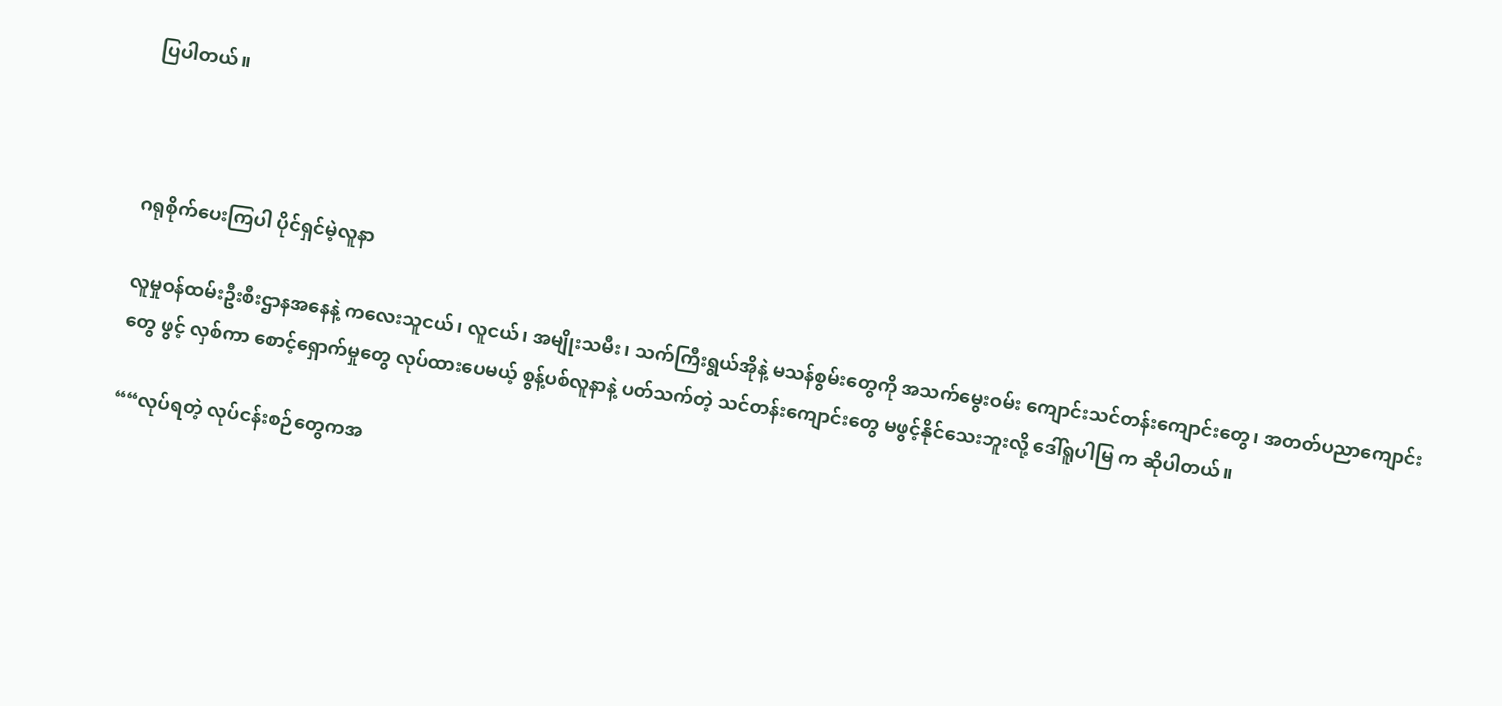ပြပါတယ်။



ဂရုစိုက်ပေးကြပါ ပိုင်ရှင်မဲ့လူနာ

လူမှုဝန်ထမ်းဦးစီးဌာနအနေနဲ့ ကလေးသူငယ်၊ လူငယ်၊ အမျိုးသမီး၊ သက်ကြီးရွယ်အိုနဲ့ မသန်စွမ်းတွေကို အသက်မွေးဝမ်း ကျောင်းသင်တန်းကျောင်းတွေ၊ အတတ်ပညာကျောင်းတွေ ဖွင့် လှစ်ကာ စောင့်ရှောက်မှုတွေ လုပ်ထားပေမယ့် စွန့်ပစ်လူနာနဲ့ ပတ်သက်တဲ့ သင်တန်းကျောင်းတွေ မဖွင့်နိုင်သေးဘူးလို့ ဒေါ်ရူပါမြ က ဆိုပါတယ်။

““လုပ်ရတဲ့ လုပ်ငန်းစဉ်တွေကအ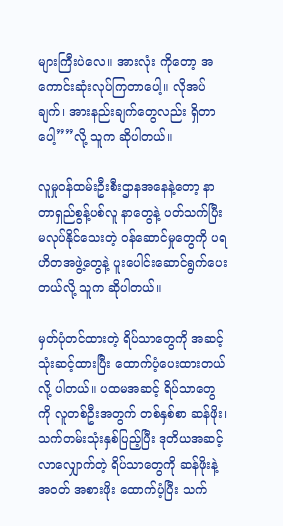များကြီးပဲလေ။ အားလုံး ကိုတော့ အကောင်းဆုံးလုပ်ကြတာပေါ့။ လိုအပ်ချက်၊ အားနည်းချက်တွေလည်း ရှိတာပေါ့””လို့ သူက ဆိုပါတယ်။

လူမှုဝန်ထမ်းဦးစီးဌာနအနေနဲ့တော့ နာတာရှည်စွန့်ပစ်လူ နာတွေနဲ့ ပတ်သက်ပြီး မလုပ်နိုင်သေးတဲ့ ဝန်ဆောင်မှုတွေကို ပရဟိတအဖွဲ့တွေနဲ့ ပူးပေါင်းဆောင်ရွက်ပေးတယ်လို့ သူက ဆိုပါတယ်။

မှတ်ပုံတင်ထားတဲ့ ရိပ်သာတွေကို အဆင့်သုံးဆင့်ထားပြီး ထောက်ပံ့ပေးထားတယ်လို့ ပါတယ်။ ပထမအဆင့် ရိပ်သာတွေ ကို လူတစ်ဦးအတွက် တစ်နှစ်စာ ဆန်ဖိုး၊ သက်တမ်းသုံးနှစ်ပြည့်ပြီး ဒုတိယအဆင့်လာလျှောက်တဲ့ ရိပ်သာတွေကို ဆန်ဖိုးနဲ့ အဝတ် အစားဖိုး ထောက်ပံ့ပြီး သက်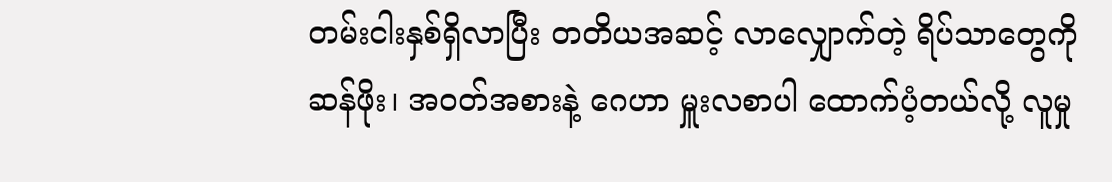တမ်းငါးနှစ်ရှိလာပြီး တတိယအဆင့် လာလျှောက်တဲ့ ရိပ်သာတွေကို ဆန်ဖိုး၊ အဝတ်အစားနဲ့ ဂေဟာ မှူးလစာပါ ထောက်ပံ့တယ်လို့ လူမှု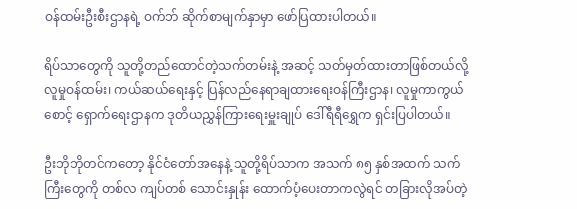ဝန်ထမ်းဦးစီးဌာနရဲ့ ဝက်ဘ် ဆိုက်စာမျက်နှာမှာ ဖော်ပြထားပါတယ်။

ရိပ်သာတွေကို သူတို့တည်ထောင်တဲ့သက်တမ်းနဲ့ အဆင့် သတ်မှတ်ထားတာဖြစ်တယ်လို့ လူမှုဝန်ထမ်း၊ ကယ်ဆယ်ရေးနှင့် ပြန်လည်နေရာချထားရေးဝန်ကြီးဌာန၊ လူမှုကာကွယ်စောင့် ရှောက်ရေးဌာနက ဒုတိယညွှန်ကြားရေးမှူးချုပ် ဒေါ်ရီရီရွှေက ရှင်းပြပါတယ်။

ဦးဘိုဘိုတင်ကတော့ နိုင်ငံတော်အနေနဲ့ သူတို့ရိပ်သာက အသက် ၈၅ နှစ်အထက် သက်ကြီးတွေကို တစ်လ ကျပ်တစ် သောင်းနှုန်း ထောက်ပံ့ပေးတာကလွဲရင် တခြားလိုအပ်တဲ့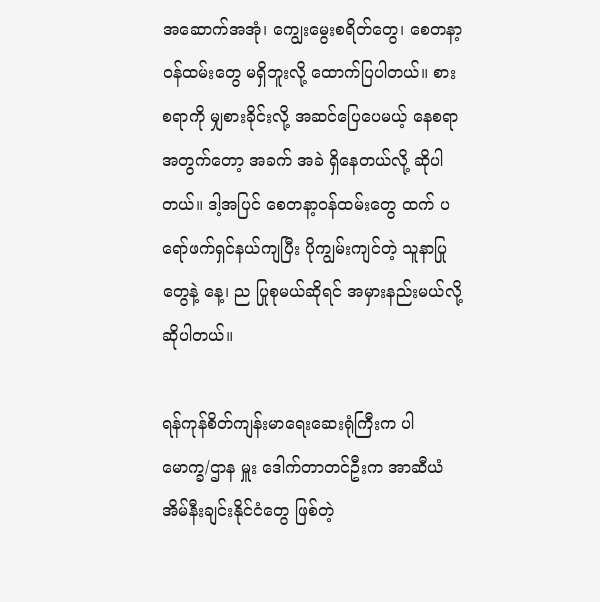အဆောက်အအုံ၊ ကျွေးမွေးစရိတ်တွေ၊ စေတနာ့ဝန်ထမ်းတွေ မရှိဘူးလို့ ထောက်ပြပါတယ်။ စားစရာကို မျှစားခိုင်းလို့ အဆင်ပြေပေမယ့် နေစရာအတွက်တော့ အခက် အခဲ ရှိနေတယ်လို့ ဆိုပါတယ်။ ဒါ့အပြင် စေတနာ့ဝန်ထမ်းတွေ ထက် ပရော်ဖက်ရှင်နယ်ကျပြီး ပိုကျွမ်းကျင်တဲ့ သူနာပြုတွေနဲ့ နေ့၊ ည ပြုစုမယ်ဆိုရင် အမှားနည်းမယ်လို့ ဆိုပါတယ်။

ရန်ကုန်စိတ်ကျန်းမာရေးဆေးရုံကြီးက ပါမောက္ခ/ဌာန မှူး ဒေါက်တာတင်ဦးက အာဆီယံ အိမ်နီးချင်းနိုင်ငံတွေ ဖြစ်တဲ့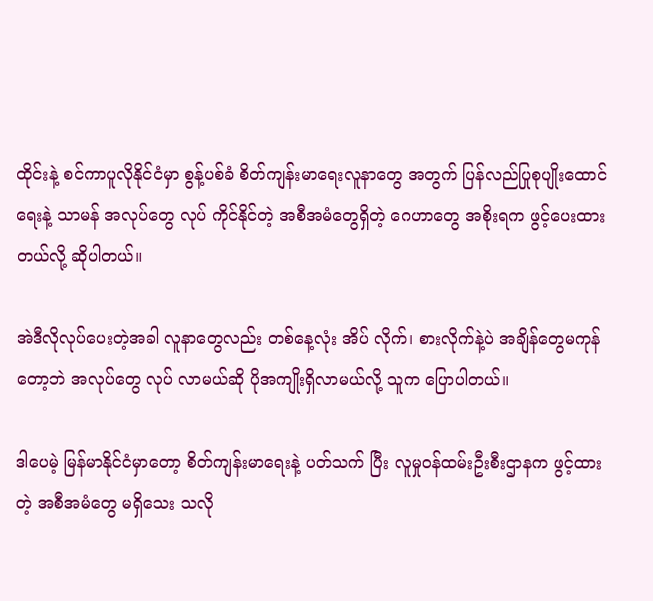ထိုင်းနဲ့ စင်ကာပူလိုနိုင်ငံမှာ စွန့်ပစ်ခံ စိတ်ကျန်းမာရေးလူနာတွေ အတွက် ပြန်လည်ပြုစုပျိုးထောင်ရေးနဲ့ သာမန် အလုပ်တွေ လုပ် ကိုင်နိုင်တဲ့ အစီအမံတွေရှိတဲ့ ဂေဟာတွေ အစိုးရက ဖွင့်ပေးထား တယ်လို့ ဆိုပါတယ်။

အဲဒီလိုလုပ်ပေးတဲ့အခါ လူနာတွေလည်း တစ်နေ့လုံး အိပ် လိုက်၊ စားလိုက်နဲ့ပဲ အချိန်တွေမကုန်တော့ဘဲ အလုပ်တွေ လုပ် လာမယ်ဆို ပိုအကျိုးရှိလာမယ်လို့ သူက ပြောပါတယ်။

ဒါပေမဲ့ မြန်မာနိုင်ငံမှာတော့ စိတ်ကျန်းမာရေးနဲ့ ပတ်သက် ပြီး လူမှုဝန်ထမ်းဦးစီးဌာနက ဖွင့်ထားတဲ့ အစီအမံတွေ မရှိသေး သလို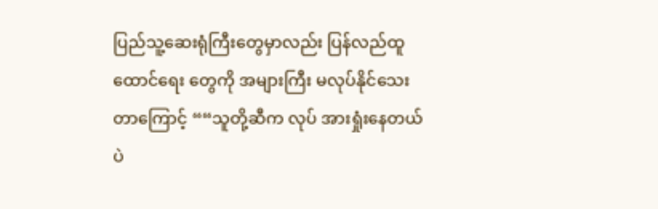ပြည်သူ့ဆေးရုံကြီးတွေမှာလည်း ပြန်လည်ထူထောင်ရေး တွေကို အများကြီး မလုပ်နိုင်သေးတာကြောင့် ““သူတို့ဆီက လုပ် အားရှုံးနေတယ်ပဲ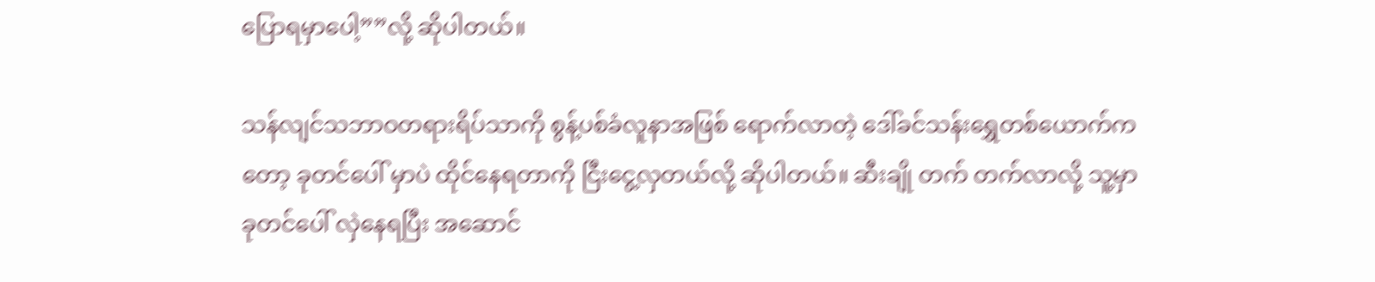ပြောရမှာပေါ့””လို့ ဆိုပါတယ်။

သန်လျင်သဘာဝတရားရိပ်သာကို စွန့်ပစ်ခံလူနာအဖြစ် ရောက်လာတဲ့ ဒေါ်ခင်သန်းရွှေတစ်ယောက်ကတော့ ခုတင်ပေါ် မှာပဲ ထိုင်နေရတာကို ငြီးငွေ့လှတယ်လို့ ဆိုပါတယ်။ ဆီးချို တက် တက်လာလို့ သူ့မှာ ခုတင်ပေါ် လှဲနေရပြီး အဆောင်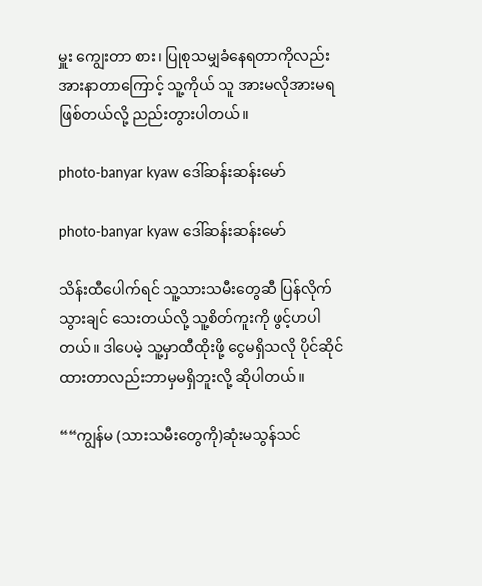မှူး ကျွေးတာ စား၊ ပြုစုသမျှခံနေရတာကိုလည်း အားနာတာကြောင့် သူ့ကိုယ် သူ အားမလိုအားမရဖြစ်တယ်လို့ ညည်းတွားပါတယ်။

photo-banyar kyaw ဒေါ်ဆန်းဆန်းမော်

photo-banyar kyaw ဒေါ်ဆန်းဆန်းမော်

သိန်းထီပေါက်ရင် သူ့သားသမီးတွေဆီ ပြန်လိုက်သွားချင် သေးတယ်လို့ သူ့စိတ်ကူးကို ဖွင့်ဟပါတယ်။ ဒါပေမဲ့ သူ့မှာထီထိုးဖို့ ငွေမရှိသလို ပိုင်ဆိုင်ထားတာလည်းဘာမှမရှိဘူးလို့ ဆိုပါတယ်။

““ကျွန်မ (သားသမီးတွေကို)ဆုံးမသွန်သင်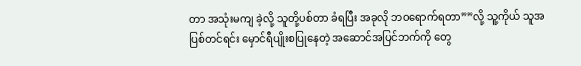တာ အသုံးမကျ ခဲ့လို့ သူတို့ပစ်တာ ခံရပြီး အခုလို ဘဝရောက်ရတာ””လို့ သူ့ကိုယ် သူအပြစ်တင်ရင်း မှောင်ရီပျိုးစပြုနေတဲ့ အဆောင်အပြင်ဘက်ကို တွေ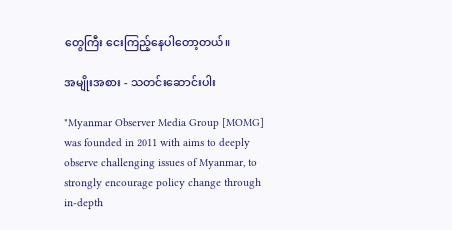တွေကြီး ငေးကြည့်နေပါတော့တယ်။

အမျိုးအစား - သတင်းဆောင်းပါး

"Myanmar Observer Media Group [MOMG] was founded in 2011 with aims to deeply observe challenging issues of Myanmar, to strongly encourage policy change through in-depth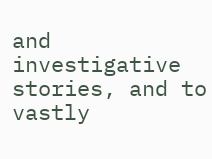and investigative stories, and to vastly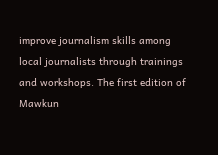improve journalism skills among local journalists through trainings and workshops. The first edition of Mawkun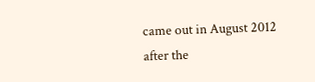came out in August 2012 after the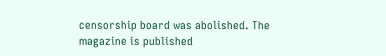censorship board was abolished. The magazine is published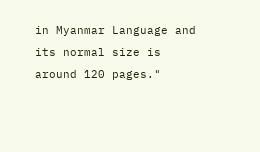in Myanmar Language and its normal size is around 120 pages."